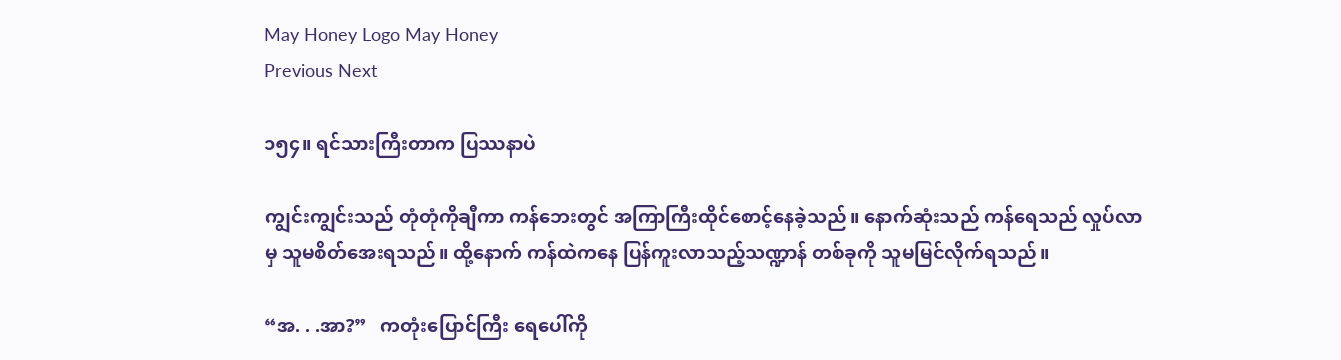May Honey Logo May Honey
Previous Next

၁၅၄။ ရင်သားကြီးတာက ပြဿနာပဲ

ကျွင်းကျွင်းသည် တုံတုံကိုချီကာ ကန်ဘေးတွင် အကြာကြီးထိုင်စောင့်နေခဲ့သည်။ နောက်ဆုံးသည် ကန်ရေသည် လှုပ်လာမှ သူမစိတ်အေးရသည်။ ထို့နောက် ကန်ထဲကနေ ပြန်ကူးလာသည့်သဏ္ဍာန် တစ်ခုကို သူမမြင်လိုက်ရသည်။

“အ. . .အာ?”   ကတုံးပြောင်ကြီး ရေပေါ်ကို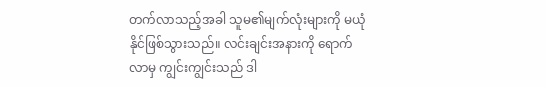တက်လာသည့်အခါ သူမ၏မျက်လုံးများကို မယုံနိုင်ဖြစ်သွားသည်။ လင်းချင်းအနားကို ရောက်လာမှ ကျွင်းကျွင်းသည် ဒါ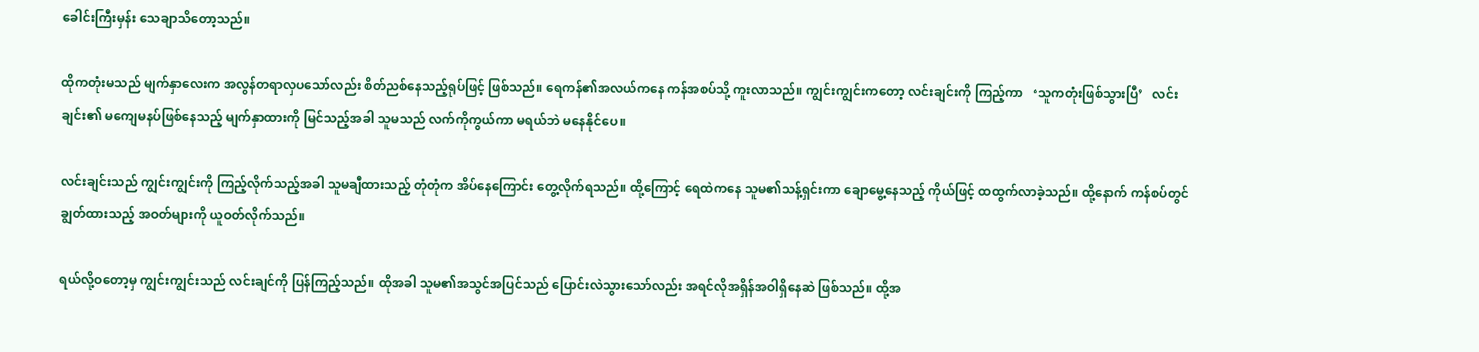ခေါင်းကြီးမှန်း သေချာသိတော့သည်။

ထိုကတုံးမသည် မျက်နှာလေးက အလွန်တရာလှပသော်လည်း စိတ်ညစ်နေသည့်ရုပ်ဖြင့် ဖြစ်သည်။ ရေကန်၏အလယ်ကနေ ကန်အစပ်သို့ ကူးလာသည်။ ကျွင်းကျွင်းကတော့ လင်းချင်းကို ကြည့်ကာ   ‘သူကတုံးဖြစ်သွားပြီ’   လင်းချင်း၏ မကျေမနပ်ဖြစ်နေသည့် မျက်နှာထားကို မြင်သည့်အခါ သူမသည် လက်ကိုကွယ်ကာ မရယ်ဘဲ မနေနိုင်ပေ။

လင်းချင်းသည် ကျွင်းကျွင်းကို ကြည့်လိုက်သည့်အခါ သူမချီထားသည့် တုံတုံက အိပ်နေကြောင်း တွေ့လိုက်ရသည်။ ထို့ကြောင့် ရေထဲကနေ သူမ၏သန့်ရှင်းကာ ချောမွေ့နေသည့် ကိုယ်ဖြင့် ထထွက်လာခဲ့သည်။ ထို့နောက် ကန်စပ်တွင် ချွတ်ထားသည့် အဝတ်များကို ယူဝတ်လိုက်သည်။

ရယ်လို့ဝတော့မှ ကျွင်းကျွင်းသည် လင်းချင်ကို ပြန်ကြည့်သည်။ ထိုအခါ သူမ၏အသွင်အပြင်သည် ပြောင်းလဲသွားသော်လည်း အရင်လိုအရှိန်အဝါရှိနေဆဲ ဖြစ်သည်။ ထို့အ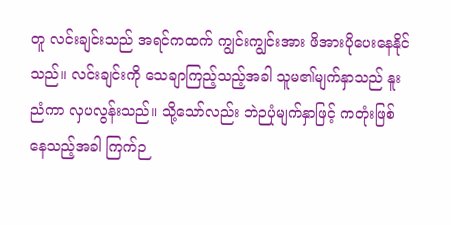တူ လင်းချင်းသည် အရင်ကထက် ကျွင်းကျွင်းအား ဖိအားပိုပေးနေနိုင်သည်။ လင်းချင်းကို သေချာကြည့်သည့်အခါ သူမ၏မျက်နှာသည် နူးညံကာ လှပလွန်းသည်။ သို့သော်လည်း ဘဲဉပုံမျက်နှာဖြင့် ကတုံးဖြစ်နေသည့်အခါ ကြက်ဉ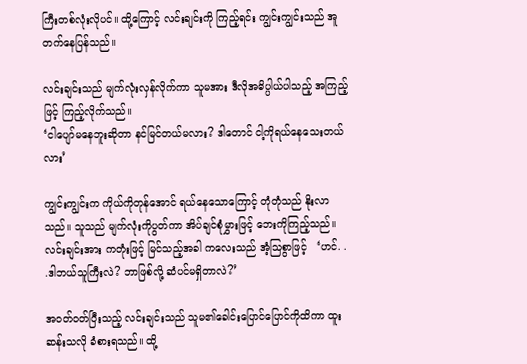ကြီးတစ်လုံးလိုပင်။ ထို့ကြောင့် လင်းချင်းကို ကြည့်ရင်း ကျွင်းကျွင်းသည် အူတက်နေပြန်သည်။

လင်းချင်းသည် မျက်လုံးလှန်လိုက်ကာ သူမအား ဒီလိုအဓိပ္ပါယ်ပါသည့် အကြည့်ဖြင့် ကြည့်လိုက်သည်။
‘ငါပျော်မနေဘူးဆိုတာ နင်မြင်တယ်မလား? ဒါတောင် ငါ့ကိုရယ်နေသေးတယ်လား’

ကျွင်းကျွင်းက ကိုယ်ကိုတုန်အောင် ရယ်နေသောကြောင့် တုံတုံသည် နိုးလာသည်။ သူသည် မျက်လုံးကိုပွတ်ကာ အိပ်ချင်စုံမွှားဖြင့် ဘေးကိုကြည့်သည်။ လင်းချင်းအား ကတုံးဖြင့် မြင်သည့်အခါ ကလေးသည် အံ့သြစွာဖြင့်   ‘ဟင်. . .ဒါဘယ်သူကြီးလဲ? ဘာဖြစ်လို့ ဆံပင်မရှိတာလဲ?’

အဝတ်ဝတ်ပြီးသည့် လင်းချင်းသည် သူမ၏ခေါင်းပြောင်ပြောင်ကိုထိကာ ထူးဆန်းသလို ခံစားရသည်။ ထို့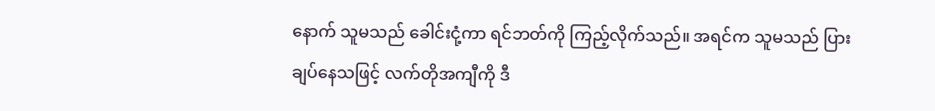နောက် သူမသည် ခေါင်းငုံ့ကာ ရင်ဘတ်ကို ကြည့်လိုက်သည်။ အရင်က သူမသည် ပြားချပ်နေသဖြင့် လက်တိုအကျီကို ဒီ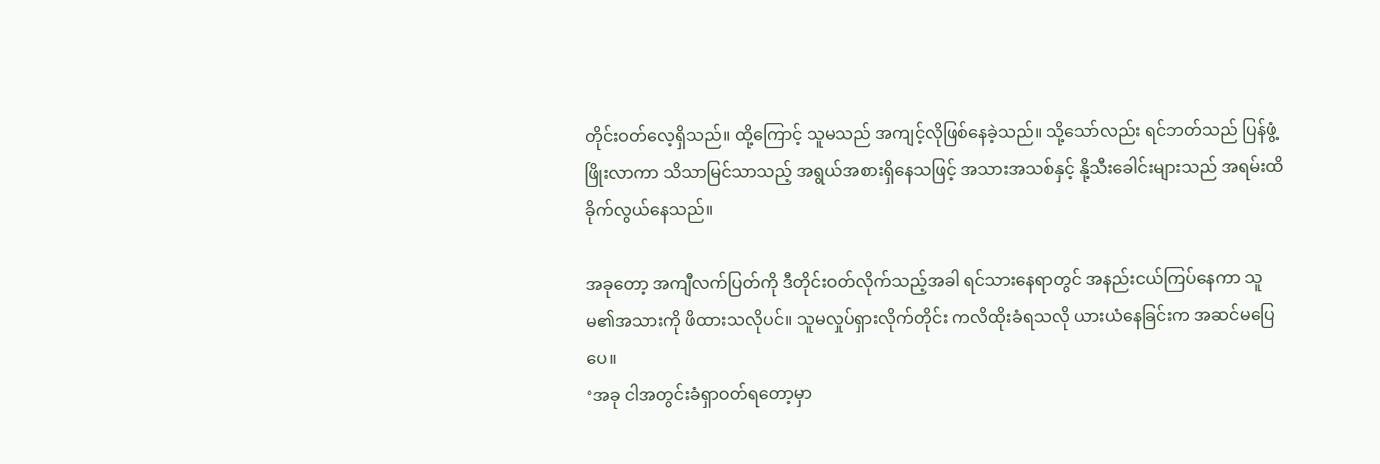တိုင်းဝတ်လေ့ရှိသည်။ ထို့ကြောင့် သူမသည် အကျင့်လိုဖြစ်နေခဲ့သည်။ သို့သော်လည်း ရင်ဘတ်သည် ပြန်ဖွံ့ဖြိုးလာကာ သိသာမြင်သာသည့် အရွယ်အစားရှိနေသဖြင့် အသားအသစ်နှင့် နို့သီးခေါင်းများသည် အရမ်းထိခိုက်လွယ်နေသည်။

အခုတော့ အကျီလက်ပြတ်ကို ဒီတိုင်းဝတ်လိုက်သည့်အခါ ရင်သားနေရာတွင် အနည်းငယ်ကြပ်နေကာ သူမ၏အသားကို ဖိထားသလိုပင်။ သူမလှုပ်ရှားလိုက်တိုင်း ကလိထိုးခံရသလို ယားယံနေခြင်းက အဆင်မပြေပေ။
‘အခု ငါအတွင်းခံရှာဝတ်ရတော့မှာ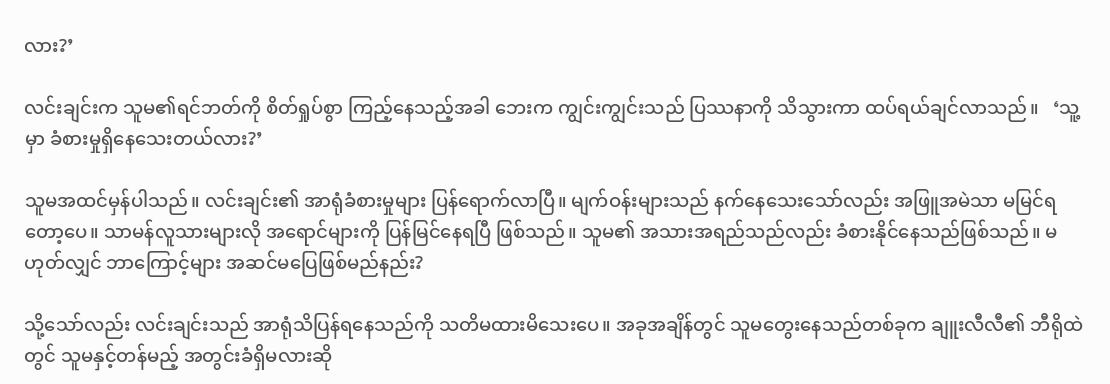လား?’

လင်းချင်းက သူမ၏ရင်ဘတ်ကို စိတ်ရှုပ်စွာ ကြည့်နေသည့်အခါ ဘေးက ကျွင်းကျွင်းသည် ပြဿနာကို သိသွားကာ ထပ်ရယ်ချင်လာသည်။   ‘သူ့မှာ ခံစားမှုရှိနေသေးတယ်လား?’

သူမအထင်မှန်ပါသည်။ လင်းချင်း၏ အာရုံခံစားမှုများ ပြန်ရောက်လာပြီ။ မျက်ဝန်းများသည် နက်နေသေးသော်လည်း အဖြူအမဲသာ မမြင်ရတော့ပေ။ သာမန်လူသားများလို အရောင်များကို ပြန်မြင်နေရပြီ ဖြစ်သည်။ သူမ၏ အသားအရည်သည်လည်း ခံစားနိုင်နေသည်ဖြစ်သည်။ မဟုတ်လျှင် ဘာကြောင့်များ အဆင်မပြေဖြစ်မည်နည်း?

သို့သော်လည်း လင်းချင်းသည် အာရုံသိပြန်ရနေသည်ကို သတိမထားမိသေးပေ။ အခုအချိန်တွင် သူမတွေးနေသည်တစ်ခုက ချူးလီလီ၏ ဘီရိုထဲတွင် သူမနှင့်တန်မည့် အတွင်းခံရှိမလားဆို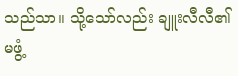သည်သာ။ သို့သော်လည်း ချူးလီလီ၏ မဖွံ့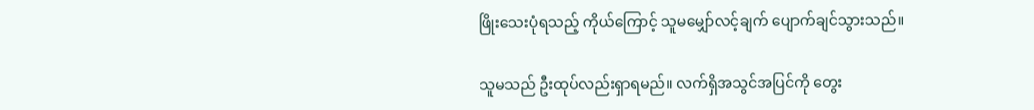ဖြိုးသေးပုံရသည့် ကိုယ်ကြောင့် သူမမျှော်လင့်ချက် ပျောက်ချင်သွားသည်။

သူမသည် ဦးထုပ်လည်းရှာရမည်။ လက်ရှိအသွင်အပြင်ကို တွေး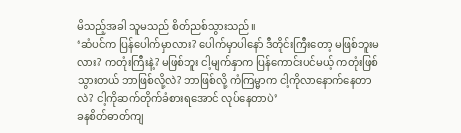မိသည့်အခါ သူမသည် စိတ်ညစ်သွားသည်။
‘ဆံပင်က ပြန်ပေါက်မှာလား? ပေါက်မှာပါနော် ဒီတိုင်းကြီးတော့ မဖြစ်ဘူးမလား? ကတုံးကြီးနဲ့? မဖြစ်ဘူး ငါ့မျက်နှာက ပြန်ကောင်းပင်မယ့် ကတုံးဖြစ်သွားတယ် ဘာဖြစ်လို့လဲ? ဘာဖြစ်လို့ ကံကြမ္မာက ငါ့ကိုလာနောက်နေတာလဲ? ငါ့ကိုဆက်တိုက်ခံစားရအောင် လုပ်နေတာပဲ’
ခနစိတ်ဓာတ်ကျ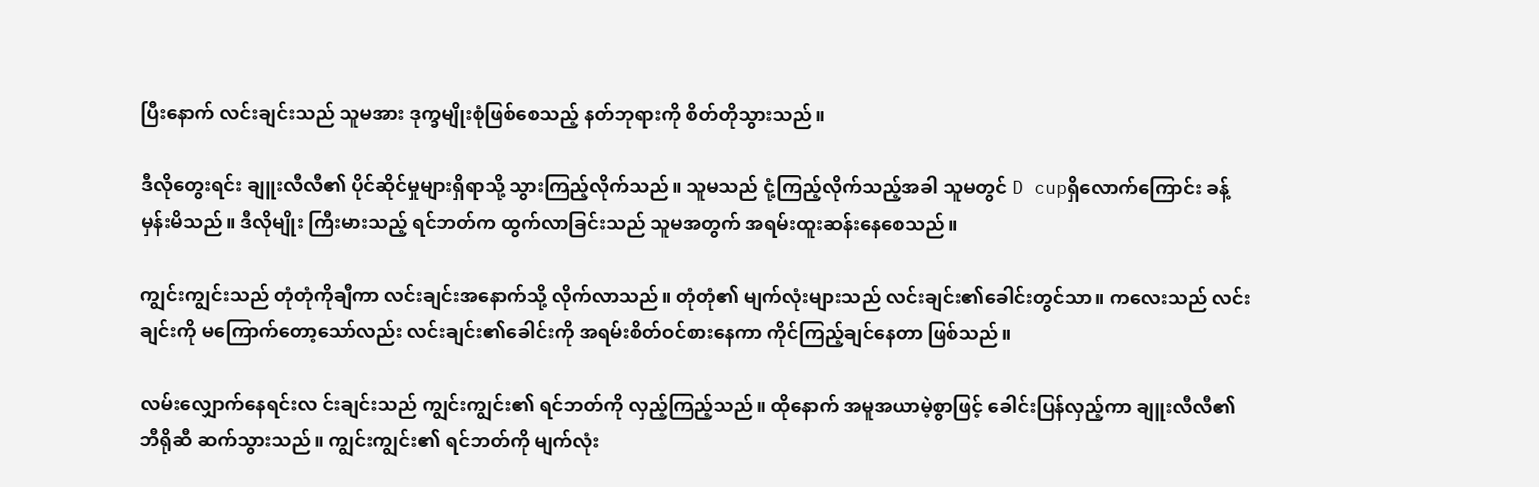ပြီးနောက် လင်းချင်းသည် သူမအား ဒုက္ခမျိုးစုံဖြစ်စေသည့် နတ်ဘုရားကို စိတ်တိုသွားသည်။

ဒီလိုတွေးရင်း ချူးလီလီ၏ ပိုင်ဆိုင်မှုများရှိရာသို့ သွားကြည့်လိုက်သည်။ သူမသည် ငုံ့ကြည့်လိုက်သည့်အခါ သူမတွင် D cupရှိလောက်ကြောင်း ခန့်မှန်းမိသည်။ ဒီလိုမျိုး ကြီးမားသည့် ရင်ဘတ်က ထွက်လာခြင်းသည် သူမအတွက် အရမ်းထူးဆန်းနေစေသည်။

ကျွင်းကျွင်းသည် တုံတုံကိုချီကာ လင်းချင်းအနောက်သို့ လိုက်လာသည်။ တုံတုံ၏ မျက်လုံးများသည် လင်းချင်း၏ခေါင်းတွင်သာ။ ကလေးသည် လင်းချင်းကို မကြောက်တော့သော်လည်း လင်းချင်း၏ခေါင်းကို အရမ်းစိတ်ဝင်စားနေကာ ကိုင်ကြည့်ချင်နေတာ ဖြစ်သည်။

လမ်းလျှောက်နေရင်းလ င်းချင်းသည် ကျွင်းကျွင်း၏ ရင်ဘတ်ကို လှည့်ကြည့်သည်။ ထိုနောက် အမူအယာမဲ့စွာဖြင့် ခေါင်းပြန်လှည့်ကာ ချူးလီလီ၏ ဘီရိုဆီ ဆက်သွားသည်။ ကျွင်းကျွင်း၏ ရင်ဘတ်ကို မျက်လုံး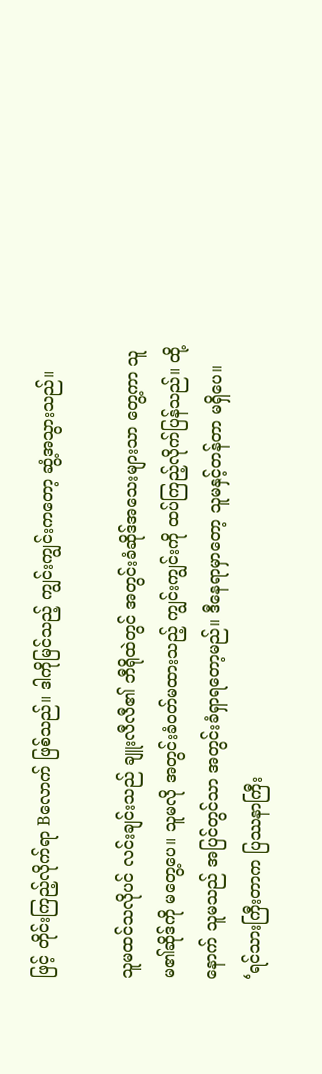ဖြင့် တိုင်းကြည့်လိုက်ရာ Bလောက် ဖြစ်သည်။ ဒါကိုမြင်သည့် ကျွင်းကျွင်းကတော့ ဆွံ့အသွားသည်။

သူမထင်သလိုပင် လင်းချင်းသည် ချူးလီလီ၏ ဘီရိုထဲတွင် အတွင်းခံဆိုဒ်အသေးများသာ တွေ့ကာ သူမ၏ဆိုဒ်ကို မတွေ့ပေ။ သူမလို အတွင်းခံဝတ်မထားသည့် ကျွင်းကျွင်းကို ထပ်ကြည့်လိုက်ပြန်သည်။ ထို့နောက် သူမသည် အပြင်တွင်သာ အတွင်းခံရှာရတော့မည်။ ဒီနေရာမှာတော့ သူမနှင့်တန်တာ မရှိပေ။   ‘ရင်သားကြီးတာက ပြဿနာကြီး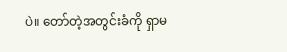ပဲ။ တော်တဲ့အတွင်းခံကို ရှာမ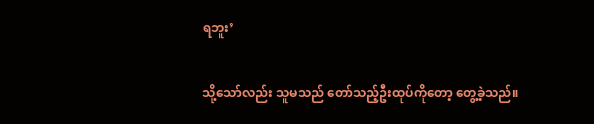ရဘူး’

သို့သော်လည်း သူမသည် တော်သည့်ဦးထုပ်ကိုတော့ တွေ့ခဲ့သည်။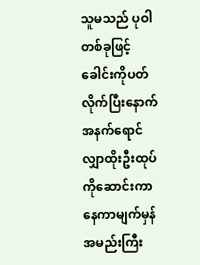သူမသည် ပုဝါတစ်ခုဖြင့် ခေါင်းကိုပတ်လိုက်ပြီးနောက် အနက်ရောင်လျှာထိုးဦးထုပ်ကိုဆောင်းကာ နေကာမျက်မှန်အမည်းကြီး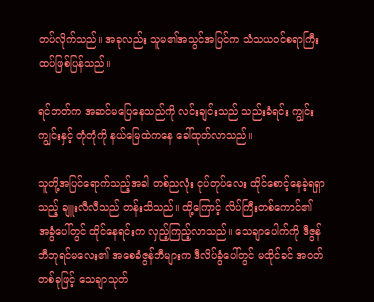တပ်လိုက်သည်။ အခုလည်း သူမ၏အသွင်အပြင်က သံသယဝင်စရာကြီး ထပ်ဖြစ်ပြန်သည်။

ရင်ဘတ်က အဆင်မပြေနေသည်ကို လင်းချင်းသည် သည်းခံရင်း ကျွင်းကျွင်းနှင့် တုံတုံကို နယ်မြေထဲကနေ ခေါ်ထုတ်လာသည်။

သူတို့အပြင်ရောက်သည့်အခါ တစ်ညလုံး ငုပ်တုပ်လေး ထိုင်စောင့်နေခဲ့ရရှာသည့် ချူးလီလီသည် တန်းသိသည်။ ထို့ကြောင့် လိပ်ကြီးတစ်ကောင်၏ အခွံပေါ်တွင် ထိုင်နေရင်းက လှည့်ကြည့်လာသည်။ သေချာပေါက်ကို ဒီဇွန်ဘီဘုရင်မလေး၏ အစေခံဇွန်ဘီများက ဒီလိပ်ခွံပေါ်တွင် မထိုင်ခင် အဝတ်တစ်ခုဖြင့် သေချာသုတ်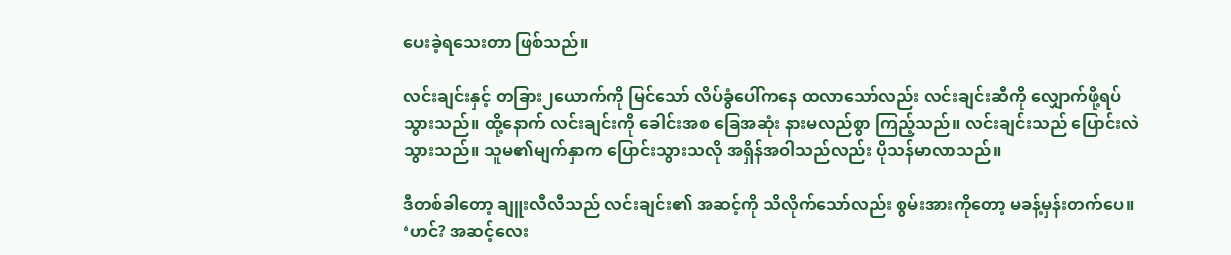ပေးခဲ့ရသေးတာ ဖြစ်သည်။

လင်းချင်းနှင့် တခြား၂ယောက်ကို မြင်သော် လိပ်ခွံပေါ်ကနေ ထလာသော်လည်း လင်းချင်းဆီကို လျှောက်ဖို့ရပ်သွားသည်။ ထို့နောက် လင်းချင်းကို ခေါင်းအစ ခြေအဆုံး နားမလည်စွာ ကြည့်သည်။ လင်းချင်းသည် ပြောင်းလဲသွားသည်။ သူမ၏မျက်နှာက ပြောင်းသွားသလို အရှိန်အဝါသည်လည်း ပိုသန်မာလာသည်။

ဒီတစ်ခါတော့ ချူးလီလီသည် လင်းချင်း၏ အဆင့်ကို သိလိုက်သော်လည်း စွမ်းအားကိုတော့ မခန့်မှန်းတက်ပေ။   ‘ဟင်? အဆင့်လေး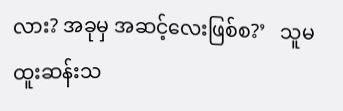လား? အခုမှ အဆင့်လေးဖြစ်စ?’   သူမထူးဆန်းသ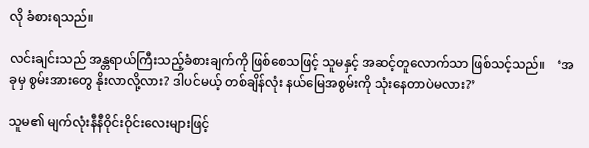လို ခံစားရသည်။

လင်းချင်းသည် အန္တရာယ်ကြီးသည့်ခံစားချက်ကို ဖြစ်စေသဖြင့် သူမနှင့် အဆင့်တူလောက်သာ ဖြစ်သင့်သည်။    ‘အခုမှ စွမ်းအားတွေ နိုးလာလို့လား? ဒါပင်မယ့် တစ်ချိန်လုံး နယ်မြေအစွမ်းကို သုံးနေတာပဲမလား?’

သူမ၏ မျက်လုံးနီနီဝိုင်းဝိုင်းလေးများဖြင့်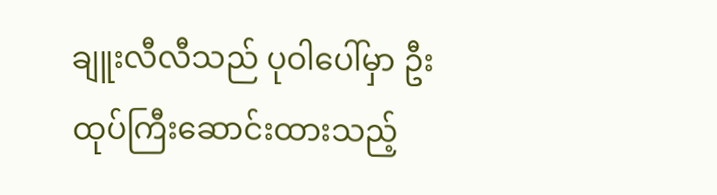ချူးလီလီသည် ပုဝါပေါ်မှာ ဦးထုပ်ကြီးဆောင်းထားသည့်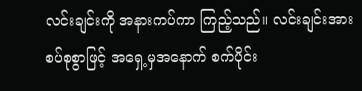လင်းချင်းကို အနားကပ်ကာ ကြည့်သည်။ လင်းချင်းအား စပ်စုစွာဖြင့် အရှေ့မှအနောက် စက်ပိုင်း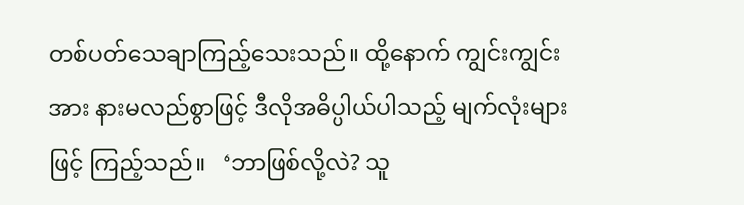တစ်ပတ်သေချာကြည့်သေးသည်။ ထို့နောက် ကျွင်းကျွင်းအား နားမလည်စွာဖြင့် ဒီလိုအဓိပ္ပါယ်ပါသည့် မျက်လုံးများဖြင့် ကြည့်သည်။   ‘ဘာဖြစ်လို့လဲ? သူ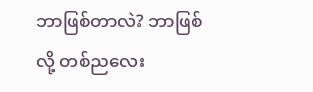ဘာဖြစ်တာလဲ? ဘာဖြစ်လို့ တစ်ညလေး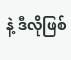နဲ့ ဒီလိုဖြစ်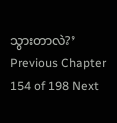သွားတာလဲ?’
Previous Chapter 154 of 198 Next